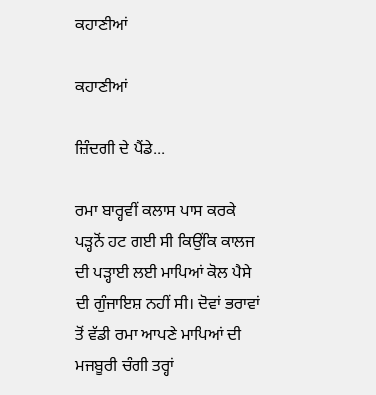ਕਹਾਣੀਆਂ

ਕਹਾਣੀਆਂ

ਜ਼ਿੰਦਗੀ ਦੇ ਪੈਂਡੇ...

ਰਮਾ ਬਾਰ੍ਹਵੀਂ ਕਲਾਸ ਪਾਸ ਕਰਕੇ ਪੜ੍ਹਨੋਂ ਹਟ ਗਈ ਸੀ ਕਿਉਂਕਿ ਕਾਲਜ ਦੀ ਪੜ੍ਹਾਈ ਲਈ ਮਾਪਿਆਂ ਕੋਲ ਪੈਸੇ ਦੀ ਗੁੰਜਾਇਸ਼ ਨਹੀਂ ਸੀ। ਦੋਵਾਂ ਭਰਾਵਾਂ ਤੋਂ ਵੱਡੀ ਰਮਾ ਆਪਣੇ ਮਾਪਿਆਂ ਦੀ ਮਜਬੂਰੀ ਚੰਗੀ ਤਰ੍ਹਾਂ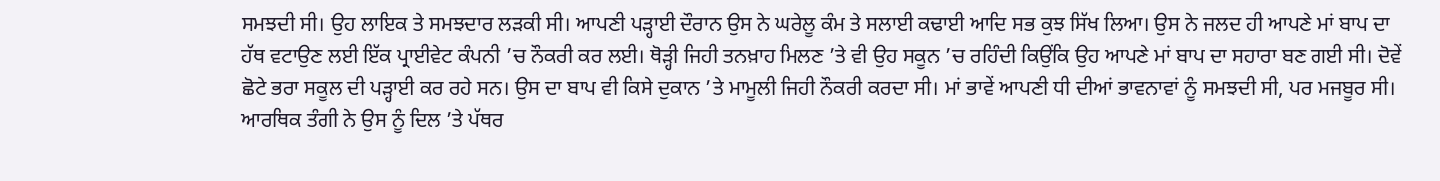ਸਮਝਦੀ ਸੀ। ਉਹ ਲਾਇਕ ਤੇ ਸਮਝਦਾਰ ਲੜਕੀ ਸੀ। ਆਪਣੀ ਪੜ੍ਹਾਈ ਦੌਰਾਨ ਉਸ ਨੇ ਘਰੇਲੂ ਕੰਮ ਤੇ ਸਲਾਈ ਕਢਾਈ ਆਦਿ ਸਭ ਕੁਝ ਸਿੱਖ ਲਿਆ। ਉਸ ਨੇ ਜਲਦ ਹੀ ਆਪਣੇ ਮਾਂ ਬਾਪ ਦਾ ਹੱਥ ਵਟਾਉਣ ਲਈ ਇੱਕ ਪ੍ਰਾਈਵੇਟ ਕੰਪਨੀ ’ਚ ਨੌਕਰੀ ਕਰ ਲਈ। ਥੋੜ੍ਹੀ ਜਿਹੀ ਤਨਖ਼ਾਹ ਮਿਲਣ ’ਤੇ ਵੀ ਉਹ ਸਕੂਨ ’ਚ ਰਹਿੰਦੀ ਕਿਉਂਕਿ ਉਹ ਆਪਣੇ ਮਾਂ ਬਾਪ ਦਾ ਸਹਾਰਾ ਬਣ ਗਈ ਸੀ। ਦੋਵੇਂ ਛੋਟੇ ਭਰਾ ਸਕੂਲ ਦੀ ਪੜ੍ਹਾਈ ਕਰ ਰਹੇ ਸਨ। ਉਸ ਦਾ ਬਾਪ ਵੀ ਕਿਸੇ ਦੁਕਾਨ ’ਤੇ ਮਾਮੂਲੀ ਜਿਹੀ ਨੌਕਰੀ ਕਰਦਾ ਸੀ। ਮਾਂ ਭਾਵੇਂ ਆਪਣੀ ਧੀ ਦੀਆਂ ਭਾਵਨਾਵਾਂ ਨੂੰ ਸਮਝਦੀ ਸੀ, ਪਰ ਮਜਬੂਰ ਸੀ। ਆਰਥਿਕ ਤੰਗੀ ਨੇ ਉਸ ਨੂੰ ਦਿਲ ’ਤੇ ਪੱਥਰ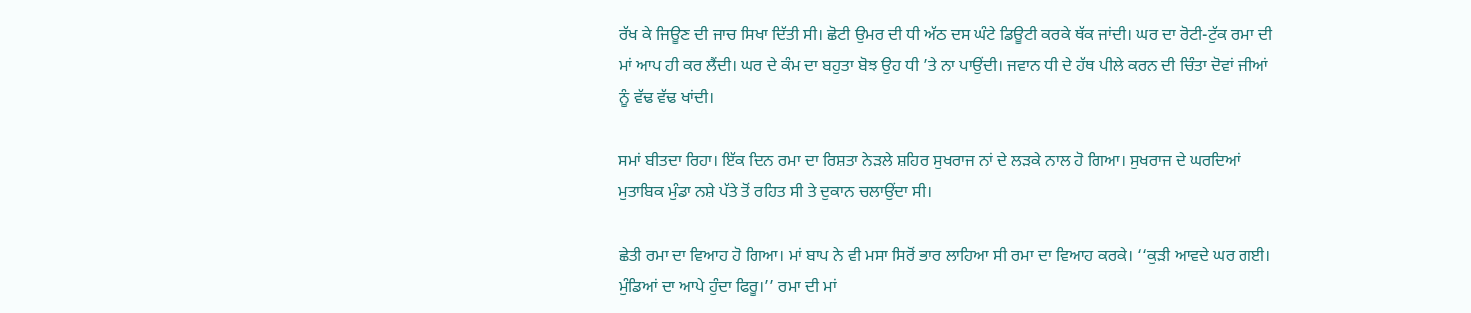ਰੱਖ ਕੇ ਜਿਊਣ ਦੀ ਜਾਚ ਸਿਖਾ ਦਿੱਤੀ ਸੀ। ਛੋਟੀ ਉਮਰ ਦੀ ਧੀ ਅੱਠ ਦਸ ਘੰਟੇ ਡਿਊਟੀ ਕਰਕੇ ਥੱਕ ਜਾਂਦੀ। ਘਰ ਦਾ ਰੋਟੀ-ਟੁੱਕ ਰਮਾ ਦੀ ਮਾਂ ਆਪ ਹੀ ਕਰ ਲੈਂਦੀ। ਘਰ ਦੇ ਕੰਮ ਦਾ ਬਹੁਤਾ ਬੋਝ ਉਹ ਧੀ ’ਤੇ ਨਾ ਪਾਉਂਦੀ। ਜਵਾਨ ਧੀ ਦੇ ਹੱਥ ਪੀਲੇ ਕਰਨ ਦੀ ਚਿੰਤਾ ਦੋਵਾਂ ਜੀਆਂ ਨੂੰ ਵੱਢ ਵੱਢ ਖਾਂਦੀ।

ਸਮਾਂ ਬੀਤਦਾ ਰਿਹਾ। ਇੱਕ ਦਿਨ ਰਮਾ ਦਾ ਰਿਸ਼ਤਾ ਨੇੜਲੇ ਸ਼ਹਿਰ ਸੁਖਰਾਜ ਨਾਂ ਦੇ ਲੜਕੇ ਨਾਲ ਹੋ ਗਿਆ। ਸੁਖਰਾਜ ਦੇ ਘਰਦਿਆਂ ਮੁਤਾਬਿਕ ਮੁੰਡਾ ਨਸ਼ੇ ਪੱਤੇ ਤੋਂ ਰਹਿਤ ਸੀ ਤੇ ਦੁਕਾਨ ਚਲਾਉਂਦਾ ਸੀ।

ਛੇਤੀ ਰਮਾ ਦਾ ਵਿਆਹ ਹੋ ਗਿਆ। ਮਾਂ ਬਾਪ ਨੇ ਵੀ ਮਸਾ ਸਿਰੋਂ ਭਾਰ ਲਾਹਿਆ ਸੀ ਰਮਾ ਦਾ ਵਿਆਹ ਕਰਕੇ। ‘‘ਕੁੜੀ ਆਵਦੇ ਘਰ ਗਈ। ਮੁੰਡਿਆਂ ਦਾ ਆਪੇ ਹੁੰਦਾ ਫਿਰੂ।’’ ਰਮਾ ਦੀ ਮਾਂ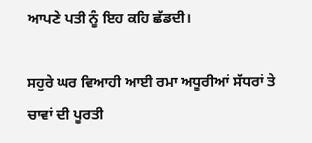ਆਪਣੇ ਪਤੀ ਨੂੰ ਇਹ ਕਹਿ ਛੱਡਦੀ।

ਸਹੁਰੇ ਘਰ ਵਿਆਹੀ ਆਈ ਰਮਾ ਅਧੂਰੀਆਂ ਸੱਧਰਾਂ ਤੇ ਚਾਵਾਂ ਦੀ ਪੂਰਤੀ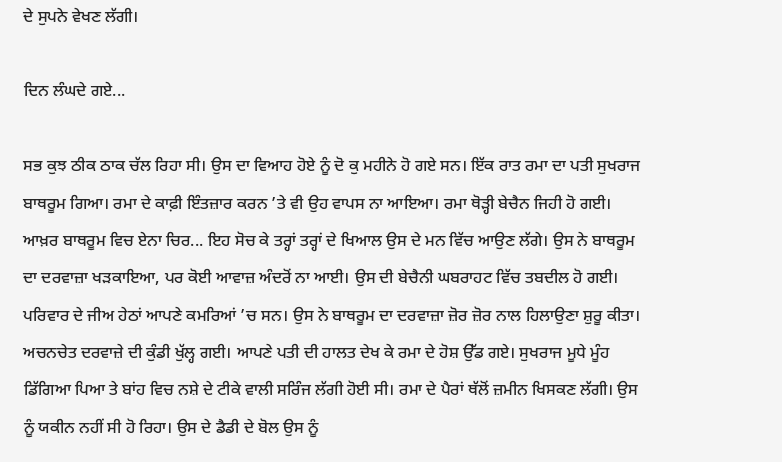ਦੇ ਸੁਪਨੇ ਵੇਖਣ ਲੱਗੀ।

ਦਿਨ ਲੰਘਦੇ ਗਏ...

ਸਭ ਕੁਝ ਠੀਕ ਠਾਕ ਚੱਲ ਰਿਹਾ ਸੀ। ਉਸ ਦਾ ਵਿਆਹ ਹੋਏ ਨੂੰ ਦੋ ਕੁ ਮਹੀਨੇ ਹੋ ਗਏ ਸਨ। ਇੱਕ ਰਾਤ ਰਮਾ ਦਾ ਪਤੀ ਸੁਖਰਾਜ ਬਾਥਰੂਮ ਗਿਆ। ਰਮਾ ਦੇ ਕਾਫ਼ੀ ਇੰਤਜ਼ਾਰ ਕਰਨ ’ਤੇ ਵੀ ਉਹ ਵਾਪਸ ਨਾ ਆਇਆ। ਰਮਾ ਥੋੜ੍ਹੀ ਬੇਚੈਨ ਜਿਹੀ ਹੋ ਗਈ। ਆਖ਼ਰ ਬਾਥਰੂਮ ਵਿਚ ਏਨਾ ਚਿਰ... ਇਹ ਸੋਚ ਕੇ ਤਰ੍ਹਾਂ ਤਰ੍ਹਾਂ ਦੇ ਖਿਆਲ ਉਸ ਦੇ ਮਨ ਵਿੱਚ ਆਉਣ ਲੱਗੇ। ਉਸ ਨੇ ਬਾਥਰੂਮ ਦਾ ਦਰਵਾਜ਼ਾ ਖੜਕਾਇਆ, ਪਰ ਕੋਈ ਆਵਾਜ਼ ਅੰਦਰੋਂ ਨਾ ਆਈ। ਉਸ ਦੀ ਬੇਚੈਨੀ ਘਬਰਾਹਟ ਵਿੱਚ ਤਬਦੀਲ ਹੋ ਗਈ। ਪਰਿਵਾਰ ਦੇ ਜੀਅ ਹੇਠਾਂ ਆਪਣੇ ਕਮਰਿਆਂ ’ਚ ਸਨ। ਉਸ ਨੇ ਬਾਥਰੂਮ ਦਾ ਦਰਵਾਜ਼ਾ ਜ਼ੋਰ ਜ਼ੋਰ ਨਾਲ ਹਿਲਾਉਣਾ ਸ਼ੁਰੂ ਕੀਤਾ। ਅਚਨਚੇਤ ਦਰਵਾਜ਼ੇ ਦੀ ਕੁੰਡੀ ਖੁੱਲ੍ਹ ਗਈ। ਆਪਣੇ ਪਤੀ ਦੀ ਹਾਲਤ ਦੇਖ ਕੇ ਰਮਾ ਦੇ ਹੋਸ਼ ਉੱਡ ਗਏ। ਸੁਖਰਾਜ ਮੂਧੇ ਮੂੰਹ ਡਿੱਗਿਆ ਪਿਆ ਤੇ ਬਾਂਹ ਵਿਚ ਨਸ਼ੇ ਦੇ ਟੀਕੇ ਵਾਲੀ ਸਰਿੰਜ ਲੱਗੀ ਹੋਈ ਸੀ। ਰਮਾ ਦੇ ਪੈਰਾਂ ਥੱਲੋਂ ਜ਼ਮੀਨ ਖਿਸਕਣ ਲੱਗੀ। ਉਸ ਨੂੰ ਯਕੀਨ ਨਹੀਂ ਸੀ ਹੋ ਰਿਹਾ। ਉਸ ਦੇ ਡੈਡੀ ਦੇ ਬੋਲ ਉਸ ਨੂੰ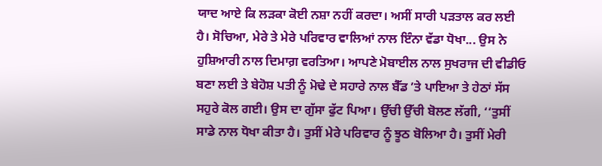ਯਾਦ ਆਏ ਕਿ ਲੜਕਾ ਕੋਈ ਨਸ਼ਾ ਨਹੀਂ ਕਰਦਾ। ਅਸੀਂ ਸਾਰੀ ਪੜਤਾਲ ਕਰ ਲਈ ਹੈ। ਸੋਚਿਆ, ਮੇਰੇ ਤੇ ਮੇਰੇ ਪਰਿਵਾਰ ਵਾਲਿਆਂ ਨਾਲ ਇੰਨਾ ਵੱਡਾ ਧੋਖਾ... ਉਸ ਨੇ ਹੁਸ਼ਿਆਰੀ ਨਾਲ ਦਿਮਾਗ਼ ਵਰਤਿਆ। ਆਪਣੇ ਮੋਬਾਈਲ ਨਾਲ ਸੁਖਰਾਜ ਦੀ ਵੀਡੀਓ ਬਣਾ ਲਈ ਤੇ ਬੇਹੋਸ਼ ਪਤੀ ਨੂੰ ਮੋਢੇ ਦੇ ਸਹਾਰੇ ਨਾਲ ਬੈੱਡ ’ਤੇ ਪਾਇਆ ਤੇ ਹੇਠਾਂ ਸੱਸ ਸਹੁਰੇ ਕੋਲ ਗਈ। ਉਸ ਦਾ ਗੁੱਸਾ ਫੁੱਟ ਪਿਆ। ਉੱਚੀ ਉੱਚੀ ਬੋਲਣ ਲੱਗੀ, ‘‘ਤੁਸੀਂ ਸਾਡੇ ਨਾਲ ਧੋਖਾ ਕੀਤਾ ਹੈ। ਤੁਸੀਂ ਮੇਰੇ ਪਰਿਵਾਰ ਨੂੰ ਝੂਠ ਬੋਲਿਆ ਹੈ। ਤੁਸੀਂ ਮੇਰੀ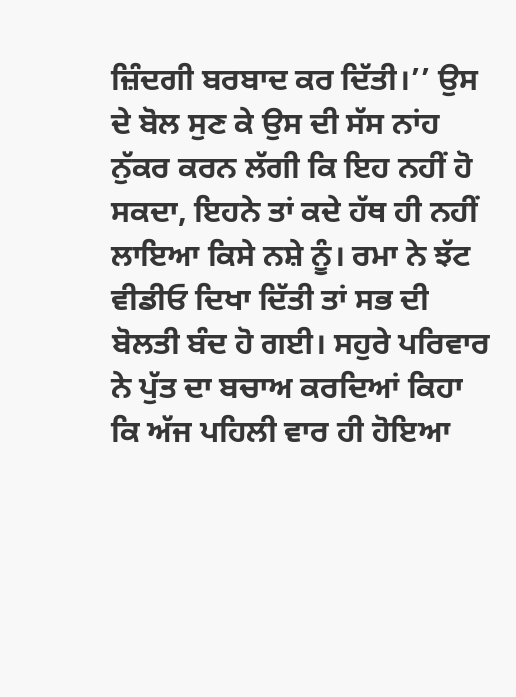ਜ਼ਿੰਦਗੀ ਬਰਬਾਦ ਕਰ ਦਿੱਤੀ।’’ ਉਸ ਦੇ ਬੋਲ ਸੁਣ ਕੇ ਉਸ ਦੀ ਸੱਸ ਨਾਂਹ ਨੁੱਕਰ ਕਰਨ ਲੱਗੀ ਕਿ ਇਹ ਨਹੀਂ ਹੋ ਸਕਦਾ, ਇਹਨੇ ਤਾਂ ਕਦੇ ਹੱਥ ਹੀ ਨਹੀਂ ਲਾਇਆ ਕਿਸੇ ਨਸ਼ੇ ਨੂੰ। ਰਮਾ ਨੇ ਝੱਟ ਵੀਡੀਓ ਦਿਖਾ ਦਿੱਤੀ ਤਾਂ ਸਭ ਦੀ ਬੋਲਤੀ ਬੰਦ ਹੋ ਗਈ। ਸਹੁਰੇ ਪਰਿਵਾਰ ਨੇ ਪੁੱਤ ਦਾ ਬਚਾਅ ਕਰਦਿਆਂ ਕਿਹਾ ਕਿ ਅੱਜ ਪਹਿਲੀ ਵਾਰ ਹੀ ਹੋਇਆ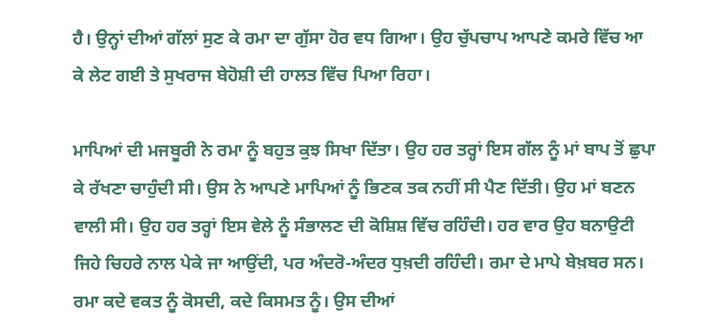ਹੈ। ਉਨ੍ਹਾਂ ਦੀਆਂ ਗੱਲਾਂ ਸੁਣ ਕੇ ਰਮਾ ਦਾ ਗੁੱਸਾ ਹੋਰ ਵਧ ਗਿਆ। ਉਹ ਚੁੱਪਚਾਪ ਆਪਣੇ ਕਮਰੇ ਵਿੱਚ ਆ ਕੇ ਲੇਟ ਗਈ ਤੇ ਸੁਖਰਾਜ ਬੇਹੋਸ਼ੀ ਦੀ ਹਾਲਤ ਵਿੱਚ ਪਿਆ ਰਿਹਾ।

ਮਾਪਿਆਂ ਦੀ ਮਜਬੂਰੀ ਨੇ ਰਮਾ ਨੂੰ ਬਹੁਤ ਕੁਝ ਸਿਖਾ ਦਿੱਤਾ। ਉਹ ਹਰ ਤਰ੍ਹਾਂ ਇਸ ਗੱਲ ਨੂੰ ਮਾਂ ਬਾਪ ਤੋਂ ਛੁਪਾ ਕੇ ਰੱਖਣਾ ਚਾਹੁੰਦੀ ਸੀ। ਉਸ ਨੇ ਆਪਣੇ ਮਾਪਿਆਂ ਨੂੰ ਭਿਣਕ ਤਕ ਨਹੀਂ ਸੀ ਪੈਣ ਦਿੱਤੀ। ਉਹ ਮਾਂ ਬਣਨ ਵਾਲੀ ਸੀ। ਉਹ ਹਰ ਤਰ੍ਹਾਂ ਇਸ ਵੇਲੇ ਨੂੰ ਸੰਭਾਲਣ ਦੀ ਕੋਸ਼ਿਸ਼ ਵਿੱਚ ਰਹਿੰਦੀ। ਹਰ ਵਾਰ ਉਹ ਬਨਾਉਟੀ ਜਿਹੇ ਚਿਹਰੇ ਨਾਲ ਪੇਕੇ ਜਾ ਆਉਂਦੀ, ਪਰ ਅੰਦਰੋ-ਅੰਦਰ ਧੁਖ਼ਦੀ ਰਹਿੰਦੀ। ਰਮਾ ਦੇ ਮਾਪੇ ਬੇਖ਼ਬਰ ਸਨ। ਰਮਾ ਕਦੇ ਵਕਤ ਨੂੰ ਕੋਸਦੀ, ਕਦੇ ਕਿਸਮਤ ਨੂੰ। ਉਸ ਦੀਆਂ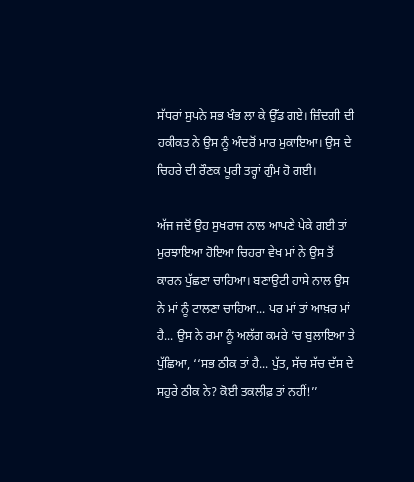ਸੱਧਰਾਂ ਸੁਪਨੇ ਸਭ ਖੰਭ ਲਾ ਕੇ ਉੱਡ ਗਏ। ਜ਼ਿੰਦਗੀ ਦੀ ਹਕੀਕਤ ਨੇ ਉਸ ਨੂੰ ਅੰਦਰੋਂ ਮਾਰ ਮੁਕਾਇਆ। ਉਸ ਦੇ ਚਿਹਰੇ ਦੀ ਰੌਣਕ ਪੂਰੀ ਤਰ੍ਹਾਂ ਗੁੰਮ ਹੋ ਗਈ।

ਅੱਜ ਜਦੋਂ ਉਹ ਸੁਖਰਾਜ ਨਾਲ ਆਪਣੇ ਪੇਕੇ ਗਈ ਤਾਂ ਮੁਰਝਾਇਆ ਹੋਇਆ ਚਿਹਰਾ ਵੇਖ ਮਾਂ ਨੇ ਉਸ ਤੋਂ ਕਾਰਨ ਪੁੱਛਣਾ ਚਾਹਿਆ। ਬਣਾਉਟੀ ਹਾਸੇ ਨਾਲ ਉਸ ਨੇ ਮਾਂ ਨੂੰ ਟਾਲਣਾ ਚਾਹਿਆ... ਪਰ ਮਾਂ ਤਾਂ ਆਖ਼ਰ ਮਾਂ ਹੈ... ਉਸ ਨੇ ਰਮਾ ਨੂੰ ਅਲੱਗ ਕਮਰੇ ’ਚ ਬੁਲਾਇਆ ਤੇ ਪੁੱਛਿਆ, ‘‘ਸਭ ਠੀਕ ਤਾਂ ਹੈ... ਪੁੱਤ, ਸੱਚ ਸੱਚ ਦੱਸ ਦੇ ਸਹੁਰੇ ਠੀਕ ਨੇ? ਕੋਈ ਤਕਲੀਫ਼ ਤਾਂ ਨਹੀਂ!’’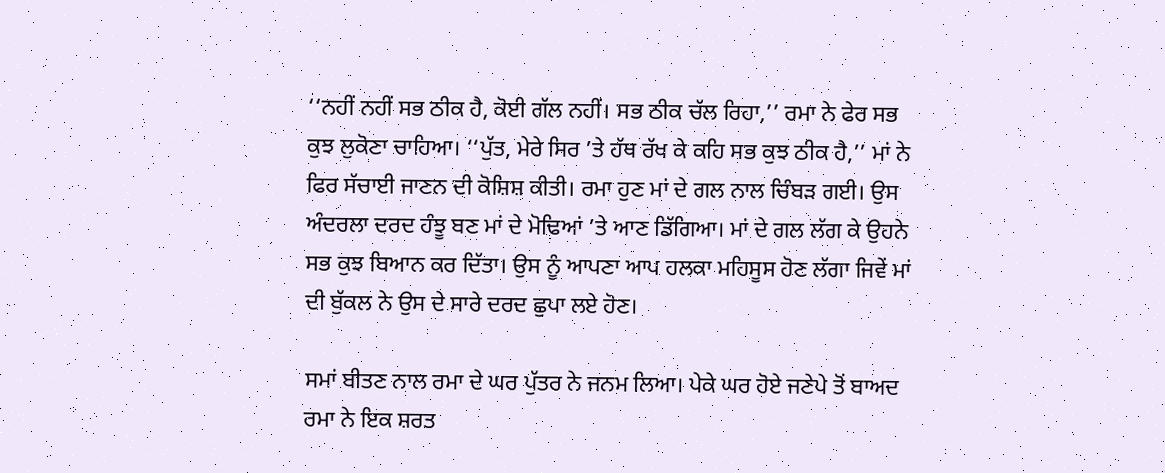‘‘ਨਹੀਂ ਨਹੀਂ ਸਭ ਠੀਕ ਹੈ, ਕੋਈ ਗੱਲ ਨਹੀਂ। ਸਭ ਠੀਕ ਚੱਲ ਰਿਹਾ,’’ ਰਮਾ ਨੇ ਫੇਰ ਸਭ ਕੁਝ ਲੁਕੋਣਾ ਚਾਹਿਆ। ‘‘ਪੁੱਤ, ਮੇਰੇ ਸਿਰ ’ਤੇ ਹੱਥ ਰੱਖ ਕੇ ਕਹਿ ਸਭ ਕੁਝ ਠੀਕ ਹੈ,’’ ਮਾਂ ਨੇ ਫਿਰ ਸੱਚਾਈ ਜਾਣਨ ਦੀ ਕੋਸ਼ਿਸ਼ ਕੀਤੀ। ਰਮਾ ਹੁਣ ਮਾਂ ਦੇ ਗਲ ਨਾਲ ਚਿੰਬੜ ਗਈ। ਉਸ ਅੰਦਰਲਾ ਦਰਦ ਹੰਝੂ ਬਣ ਮਾਂ ਦੇ ਮੋਢਿਆਂ ’ਤੇ ਆਣ ਡਿੱਗਿਆ। ਮਾਂ ਦੇ ਗਲ ਲੱਗ ਕੇ ਉਹਨੇ ਸਭ ਕੁਝ ਬਿਆਨ ਕਰ ਦਿੱਤਾ। ਉਸ ਨੂੰ ਆਪਣਾ ਆਪ ਹਲਕਾ ਮਹਿਸੂਸ ਹੋਣ ਲੱਗਾ ਜਿਵੇਂ ਮਾਂ ਦੀ ਬੁੱਕਲ ਨੇ ਉਸ ਦੇ ਸਾਰੇ ਦਰਦ ਛੁਪਾ ਲਏ ਹੋਣ।

ਸਮਾਂ ਬੀਤਣ ਨਾਲ ਰਮਾ ਦੇ ਘਰ ਪੁੱਤਰ ਨੇ ਜਨਮ ਲਿਆ। ਪੇਕੇ ਘਰ ਹੋਏ ਜਣੇਪੇ ਤੋਂ ਬਾਅਦ ਰਮਾ ਨੇ ਇਕ ਸ਼ਰਤ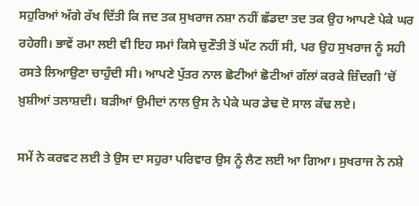ਸਹੁਰਿਆਂ ਅੱਗੇ ਰੱਖ ਦਿੱਤੀ ਕਿ ਜਦ ਤਕ ਸੁਖਰਾਜ ਨਸ਼ਾ ਨਹੀਂ ਛੱਡਦਾ ਤਦ ਤਕ ਉਹ ਆਪਣੇ ਪੇਕੇ ਘਰ ਰਹੇਗੀ। ਭਾਵੇਂ ਰਮਾ ਲਈ ਵੀ ਇਹ ਸਮਾਂ ਕਿਸੇ ਚੁਣੌਤੀ ਤੋਂ ਘੱਟ ਨਹੀਂ ਸੀ, ਪਰ ਉਹ ਸੁਖਰਾਜ ਨੂੰ ਸਹੀ ਰਸਤੇ ਲਿਆਉਣਾ ਚਾਹੁੰਦੀ ਸੀ। ਆਪਣੇ ਪੁੱਤਰ ਨਾਲ ਛੋਟੀਆਂ ਛੋਟੀਆਂ ਗੱਲਾਂ ਕਰਕੇ ਜ਼ਿੰਦਗੀ ’ਚੋਂ ਖ਼ੁਸ਼ੀਆਂ ਤਲਾਸ਼ਦੀ। ਬੜੀਆਂ ਉਮੀਦਾਂ ਨਾਲ ਉਸ ਨੇ ਪੇਕੇ ਘਰ ਡੇਢ ਦੋ ਸਾਲ ਕੱਢ ਲਏ।

ਸਮੇਂ ਨੇ ਕਰਵਟ ਲਈ ਤੇ ਉਸ ਦਾ ਸਹੁਰਾ ਪਰਿਵਾਰ ਉਸ ਨੂੰ ਲੈਣ ਲਈ ਆ ਗਿਆ। ਸੁਖਰਾਜ ਨੇ ਨਸ਼ੇ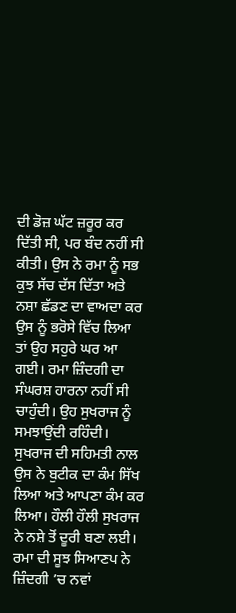ਦੀ ਡੋਜ਼ ਘੱਟ ਜ਼ਰੂਰ ਕਰ ਦਿੱਤੀ ਸੀ, ਪਰ ਬੰਦ ਨਹੀਂ ਸੀ ਕੀਤੀ। ਉਸ ਨੇ ਰਮਾ ਨੂੰ ਸਭ ਕੁਝ ਸੱਚ ਦੱਸ ਦਿੱਤਾ ਅਤੇ ਨਸ਼ਾ ਛੱਡਣ ਦਾ ਵਾਅਦਾ ਕਰ ਉਸ ਨੂੰ ਭਰੋਸੇ ਵਿੱਚ ਲਿਆ ਤਾਂ ਉਹ ਸਹੁਰੇ ਘਰ ਆ ਗਈ। ਰਮਾ ਜ਼ਿੰਦਗੀ ਦਾ ਸੰਘਰਸ਼ ਹਾਰਨਾ ਨਹੀਂ ਸੀ ਚਾਹੁੰਦੀ। ਉਹ ਸੁਖਰਾਜ ਨੂੰ ਸਮਝਾਉਂਦੀ ਰਹਿੰਦੀ। ਸੁਖਰਾਜ ਦੀ ਸਹਿਮਤੀ ਨਾਲ ਉਸ ਨੇ ਬੁਟੀਕ ਦਾ ਕੰਮ ਸਿੱਖ ਲਿਆ ਅਤੇ ਆਪਣਾ ਕੰਮ ਕਰ ਲਿਆ। ਹੌਲੀ ਹੌਲੀ ਸੁਖਰਾਜ ਨੇ ਨਸ਼ੇ ਤੋਂ ਦੂਰੀ ਬਣਾ ਲਈ। ਰਮਾ ਦੀ ਸੂਝ ਸਿਆਣਪ ਨੇ ਜ਼ਿੰਦਗੀ ’ਚ ਨਵਾਂ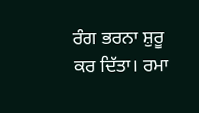ਰੰਗ ਭਰਨਾ ਸ਼ੁਰੂ ਕਰ ਦਿੱਤਾ। ਰਮਾ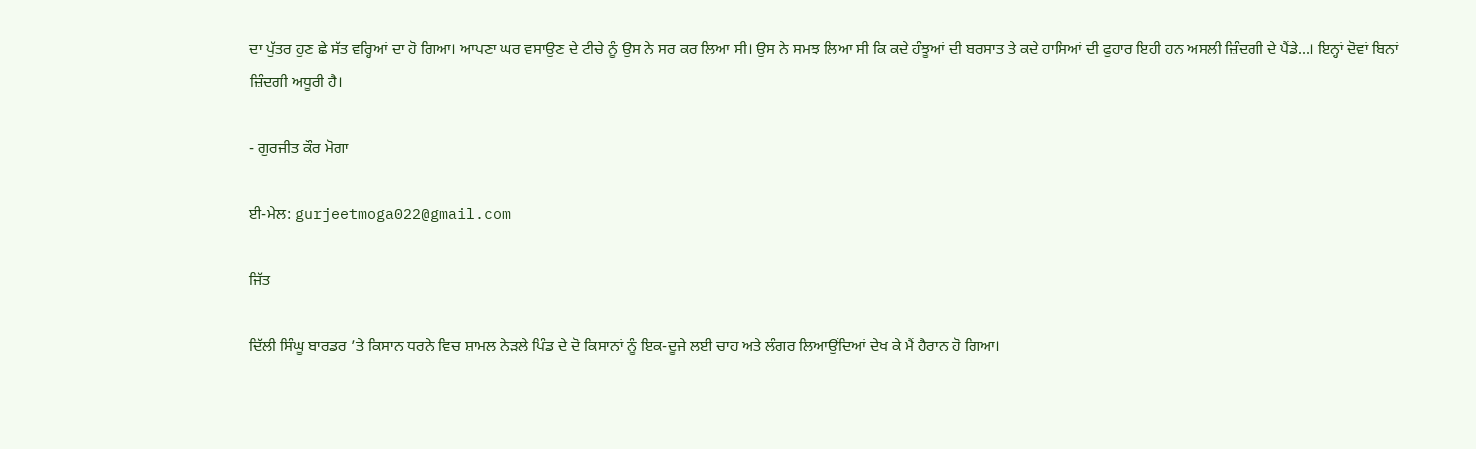ਦਾ ਪੁੱਤਰ ਹੁਣ ਛੇ ਸੱਤ ਵਰ੍ਹਿਆਂ ਦਾ ਹੋ ਗਿਆ। ਆਪਣਾ ਘਰ ਵਸਾਉਣ ਦੇ ਟੀਚੇ ਨੂੰ ਉਸ ਨੇ ਸਰ ਕਰ ਲਿਆ ਸੀ। ਉਸ ਨੇ ਸਮਝ ਲਿਆ ਸੀ ਕਿ ਕਦੇ ਹੰਝੂਆਂ ਦੀ ਬਰਸਾਤ ਤੇ ਕਦੇ ਹਾਸਿਆਂ ਦੀ ਫੁਹਾਰ ਇਹੀ ਹਨ ਅਸਲੀ ਜ਼ਿੰਦਗੀ ਦੇ ਪੈਂਡੇ...। ਇਨ੍ਹਾਂ ਦੋਵਾਂ ਬਿਨਾਂ ਜ਼ਿੰਦਗੀ ਅਧੂਰੀ ਹੈ।

- ਗੁਰਜੀਤ ਕੌਰ ਮੋਗਾ

ਈ-ਮੇਲ: gurjeetmoga022@gmail.com

ਜਿੱਤ

ਦਿੱਲੀ ਸਿੰਘੂ ਬਾਰਡਰ ’ਤੇ ਕਿਸਾਨ ਧਰਨੇ ਵਿਚ ਸ਼ਾਮਲ ਨੇੜਲੇ ਪਿੰਡ ਦੇ ਦੋ ਕਿਸਾਨਾਂ ਨੂੰ ਇਕ-ਦੂਜੇ ਲਈ ਚਾਹ ਅਤੇ ਲੰਗਰ ਲਿਆਉਂਦਿਆਂ ਦੇਖ ਕੇ ਮੈਂ ਹੈਰਾਨ ਹੋ ਗਿਆ।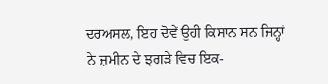ਦਰਅਸਲ, ਇਹ ਦੋਵੇਂ ਉਹੀ ਕਿਸਾਨ ਸਨ ਜਿਨ੍ਹਾਂ ਨੇ ਜ਼ਮੀਨ ਦੇ ਝਗੜੇ ਵਿਚ ਇਕ-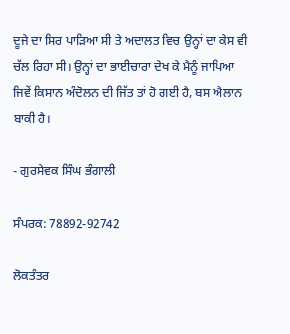ਦੂਜੇ ਦਾ ਸਿਰ ਪਾੜਿਆ ਸੀ ਤੇ ਅਦਾਲਤ ਵਿਚ ਉਨ੍ਹਾਂ ਦਾ ਕੇਸ ਵੀ ਚੱਲ ਰਿਹਾ ਸੀ। ਉਨ੍ਹਾਂ ਦਾ ਭਾਈਚਾਰਾ ਦੇਖ ਕੇ ਮੈਨੂੰ ਜਾਪਿਆ ਜਿਵੇਂ ਕਿਸਾਨ ਅੰਦੋਲਨ ਦੀ ਜਿੱਤ ਤਾਂ ਹੋ ਗਈ ਹੈ, ਬਸ ਐਲਾਨ ਬਾਕੀ ਹੈ।

- ਗੁਰਸੇਵਕ ਸਿੰਘ ਭੰਗਾਲੀ

ਸੰਪਰਕ: 78892-92742

ਲੋਕਤੰਤਰ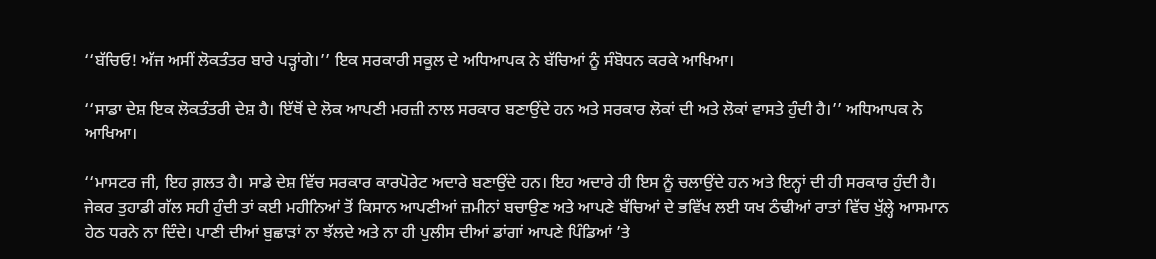‘‘ਬੱਚਿਓ! ਅੱਜ ਅਸੀਂ ਲੋਕਤੰਤਰ ਬਾਰੇ ਪੜ੍ਹਾਂਗੇ।’’ ਇਕ ਸਰਕਾਰੀ ਸਕੂਲ ਦੇ ਅਧਿਆਪਕ ਨੇ ਬੱਚਿਆਂ ਨੂੰ ਸੰਬੋਧਨ ਕਰਕੇ ਆਖਿਆ।

‘‘ਸਾਡਾ ਦੇਸ਼ ਇਕ ਲੋਕਤੰਤਰੀ ਦੇਸ਼ ਹੈ। ਇੱਥੋਂ ਦੇ ਲੋਕ ਆਪਣੀ ਮਰਜ਼ੀ ਨਾਲ ਸਰਕਾਰ ਬਣਾਉਂਦੇ ਹਨ ਅਤੇ ਸਰਕਾਰ ਲੋਕਾਂ ਦੀ ਅਤੇ ਲੋਕਾਂ ਵਾਸਤੇ ਹੁੰਦੀ ਹੈ।’’ ਅਧਿਆਪਕ ਨੇ ਆਖਿਆ।

‘‘ਮਾਸਟਰ ਜੀ, ਇਹ ਗ਼ਲਤ ਹੈ। ਸਾਡੇ ਦੇਸ਼ ਵਿੱਚ ਸਰਕਾਰ ਕਾਰਪੋਰੇਟ ਅਦਾਰੇ ਬਣਾਉਂਦੇ ਹਨ। ਇਹ ਅਦਾਰੇ ਹੀ ਇਸ ਨੂੰ ਚਲਾਉਂਦੇ ਹਨ ਅਤੇ ਇਨ੍ਹਾਂ ਦੀ ਹੀ ਸਰਕਾਰ ਹੁੰਦੀ ਹੈ। ਜੇਕਰ ਤੁਹਾਡੀ ਗੱਲ ਸਹੀ ਹੁੰਦੀ ਤਾਂ ਕਈ ਮਹੀਨਿਆਂ ਤੋਂ ਕਿਸਾਨ ਆਪਣੀਆਂ ਜ਼ਮੀਨਾਂ ਬਚਾਉਣ ਅਤੇ ਆਪਣੇ ਬੱਚਿਆਂ ਦੇ ਭਵਿੱਖ ਲਈ ਯਖ ਠੰਢੀਆਂ ਰਾਤਾਂ ਵਿੱਚ ਖੁੱਲ੍ਹੇ ਆਸਮਾਨ ਹੇਠ ਧਰਨੇ ਨਾ ਦਿੰਦੇ। ਪਾਣੀ ਦੀਆਂ ਬੁਛਾੜਾਂ ਨਾ ਝੱਲਦੇ ਅਤੇ ਨਾ ਹੀ ਪੁਲੀਸ ਦੀਆਂ ਡਾਂਗਾਂ ਆਪਣੇ ਪਿੰਡਿਆਂ ’ਤੇ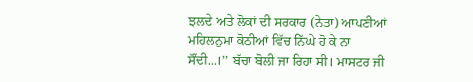ਝਲਦੇ ਅਤੇ ਲੋਕਾਂ ਦੀ ਸਰਕਾਰ (ਨੇਤਾ) ਆਪਣੀਆਂ ਮਹਿਲਨੁਮਾ ਕੋਠੀਆਂ ਵਿੱਚ ਨਿੱਘੇ ਹੋ ਕੇ ਨਾ ਸੌਂਦੀ...।’’ ਬੱਚਾ ਬੋਲੀ ਜਾ ਰਿਹਾ ਸੀ। ਮਾਸਟਰ ਜੀ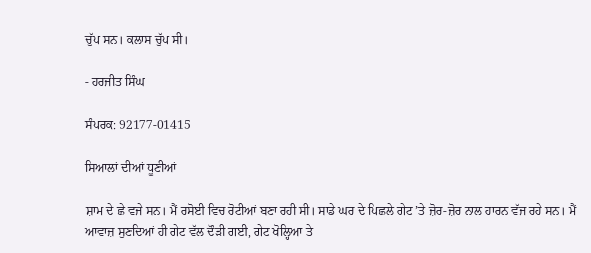ਚੁੱਪ ਸਨ। ਕਲਾਸ ਚੁੱਪ ਸੀ।

- ਹਰਜੀਤ ਸਿੰਘ

ਸੰਪਰਕ: 92177-01415

ਸਿਆਲਾਂ ਦੀਆਂ ਧੂਣੀਆਂ

ਸ਼ਾਮ ਦੇ ਛੇ ਵਜੇ ਸਨ। ਮੈਂ ਰਸੋਈ ਵਿਚ ਰੋਟੀਆਂ ਬਣਾ ਰਹੀ ਸੀ। ਸਾਡੇ ਘਰ ਦੇ ਪਿਛਲੇ ਗੇਟ ’ਤੇ ਜ਼ੋਰ-ਜ਼ੋਰ ਨਾਲ ਹਾਰਨ ਵੱਜ ਰਹੇ ਸਨ। ਮੈਂ ਆਵਾਜ਼ ਸੁਣਦਿਆਂ ਹੀ ਗੇਟ ਵੱਲ ਦੌੜੀ ਗਈ, ਗੇਟ ਖੋਲ੍ਹਿਆ ਤੇ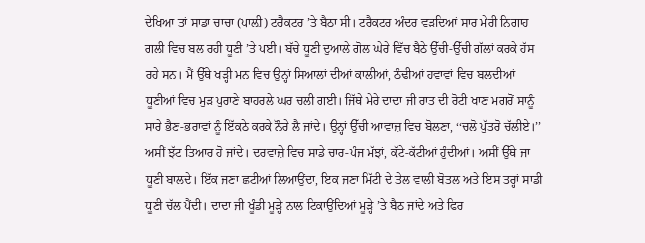ਦੇਖਿਆ ਤਾਂ ਸਾਡਾ ਚਾਚਾ (ਪਾਲ਼ੀ) ਟਰੈਕਟਰ ’ਤੇ ਬੈਠਾ ਸੀ। ਟਰੈਕਟਰ ਅੰਦਰ ਵੜਦਿਆਂ ਸਾਰ ਮੇਰੀ ਨਿਗਾਹ ਗਲੀ ਵਿਚ ਬਲ ਰਹੀ ਧੂਣੀ ’ਤੇ ਪਈ। ਬੱਚੇ ਧੂਣੀ ਦੁਆਲੇ ਗੋਲ ਘੇਰੇ ਵਿੱਚ ਬੈਠੇ ਉੱਚੀ-ਉੱਚੀ ਗੱਲਾਂ ਕਰਕੇ ਹੱਸ ਰਹੇ ਸਨ। ਮੈਂ ਉੱਥੇ ਖੜ੍ਹੀ ਮਨ ਵਿਚ ਉਨ੍ਹਾਂ ਸਿਆਲਾਂ ਦੀਆਂ ਕਾਲੀਆਂ, ਠੰਢੀਆਂ ਹਵਾਵਾਂ ਵਿਚ ਬਲਦੀਆਂ ਧੂਣੀਆਂ ਵਿਚ ਮੁੜ ਪੁਰਾਣੇ ਬਾਹਰਲੇ ਘਰ ਚਲੀ ਗਈ। ਜਿੱਥੇ ਮੇਰੇ ਦਾਦਾ ਜੀ ਰਾਤ ਦੀ ਰੋਟੀ ਖਾਣ ਮਗਰੋਂ ਸਾਨੂੰ ਸਾਰੇ ਭੈਣ-ਭਰਾਵਾਂ ਨੂੰ ਇੱਕਠੇ ਕਰਕੇ ਨੌਰੇ ਲੈ ਜਾਂਦੇ। ਉਨ੍ਹਾਂ ਉੱਚੀ ਆਵਾਜ਼ ਵਿਚ ਬੋਲਣਾ, ‘‘ਚਲੋ ਪੁੱਤਰੋ ਚੱਲੀਏ।’’ ਅਸੀਂ ਝੱਟ ਤਿਆਰ ਹੋ ਜਾਂਦੇ। ਦਰਵਾਜ਼ੇ ਵਿਚ ਸਾਡੇ ਚਾਰ-ਪੰਜ ਮੱਝਾਂ, ਕੱਟੇ-ਕੱਟੀਆਂ ਹੁੰਦੀਆਂ। ਅਸੀਂ ਉੱਥੇ ਜਾ ਧੂਣੀ ਬਾਲਦੇ। ਇੱਕ ਜਣਾ ਛਟੀਆਂ ਲਿਆਉਂਦਾ, ਇਕ ਜਣਾ ਮਿੱਟੀ ਦੇ ਤੇਲ ਵਾਲੀ ਬੋਤਲ ਅਤੇ ਇਸ ਤਰ੍ਹਾਂ ਸਾਡੀ ਧੂਣੀ ਚੱਲ ਪੈਂਦੀ। ਦਾਦਾ ਜੀ ਖੂੰਡੀ ਮੂੜ੍ਹੇ ਨਾਲ ਟਿਕਾਉਂਦਿਆਂ ਮੂੜ੍ਹੇ ’ਤੇ ਬੈਠ ਜਾਂਦੇ ਅਤੇ ਫਿਰ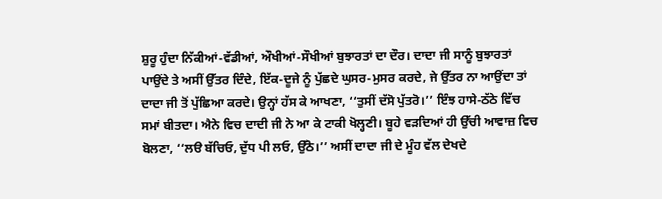ਸ਼ੁਰੂ ਹੁੰਦਾ ਨਿੱਕੀਆਂ-ਵੱਡੀਆਂ, ਔਖੀਆਂ-ਸੌਖੀਆਂ ਬੁਝਾਰਤਾਂ ਦਾ ਦੌਰ। ਦਾਦਾ ਜੀ ਸਾਨੂੰ ਬੁਝਾਰਤਾਂ ਪਾਉਂਦੇ ਤੇ ਅਸੀਂ ਉੱਤਰ ਦਿੰਦੇ, ਇੱਕ-ਦੂਜੇ ਨੂੰ ਪੁੱਛਦੇ ਘੁਸਰ-ਮੁਸਰ ਕਰਦੇ, ਜੇ ਉੱਤਰ ਨਾ ਆਉਂਦਾ ਤਾਂ ਦਾਦਾ ਜੀ ਤੋਂ ਪੁੱਛਿਆ ਕਰਦੇ। ਉਨ੍ਹਾਂ ਹੱਸ ਕੇ ਆਖਣਾ, ‘‘ਤੁਸੀਂ ਦੱਸੋ ਪੁੱਤਰੋ।’’ ਇੰਝ ਹਾਸੇ-ਠੱਠੇ ਵਿੱਚ ਸਮਾਂ ਬੀਤਦਾ। ਐਨੇ ਵਿਚ ਦਾਦੀ ਜੀ ਨੇ ਆ ਕੇ ਟਾਕੀ ਖੋਲ੍ਹਣੀ। ਬੂਹੇ ਵੜਦਿਆਂ ਹੀ ਉੱਚੀ ਆਵਾਜ਼ ਵਿਚ ਬੋਲਣਾ, ‘‘ਲੳ ਬੱਚਿਓ, ਦੁੱਧ ਪੀ ਲਓ, ਉੱਠੋ।’’ ਅਸੀਂ ਦਾਦਾ ਜੀ ਦੇ ਮੂੰਹ ਵੱਲ ਦੇਖਦੇ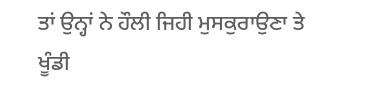ਤਾਂ ਉਨ੍ਹਾਂ ਨੇ ਹੌਲੀ ਜਿਹੀ ਮੁਸਕੁਰਾਉਣਾ ਤੇ ਖੂੰਡੀ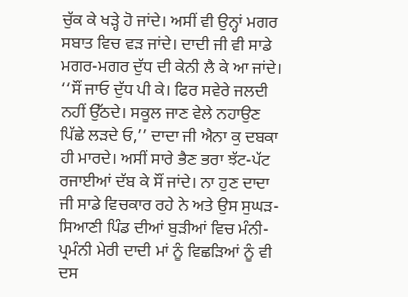ਚੁੱਕ ਕੇ ਖੜ੍ਹੇ ਹੋ ਜਾਂਦੇ। ਅਸੀਂ ਵੀ ਉਨ੍ਹਾਂ ਮਗਰ ਸਬਾਤ ਵਿਚ ਵੜ ਜਾਂਦੇ। ਦਾਦੀ ਜੀ ਵੀ ਸਾਡੇ ਮਗਰ-ਮਗਰ ਦੁੱਧ ਦੀ ਕੇਨੀ ਲੈ ਕੇ ਆ ਜਾਂਦੇ। ‘‘ਸੌਂ ਜਾਓ ਦੁੱਧ ਪੀ ਕੇ। ਫਿਰ ਸਵੇਰੇ ਜਲਦੀ ਨਹੀਂ ਉੱਠਦੇ। ਸਕੂਲ ਜਾਣ ਵੇਲੇ ਨਹਾਉਣ ਪਿੱਛੇ ਲੜਦੇ ਓ,’’ ਦਾਦਾ ਜੀ ਐਨਾ ਕੁ ਦਬਕਾ ਹੀ ਮਾਰਦੇ। ਅਸੀਂ ਸਾਰੇ ਭੈਣ ਭਰਾ ਝੱਟ-ਪੱਟ ਰਜਾਈਆਂ ਦੱਬ ਕੇ ਸੌਂ ਜਾਂਦੇ। ਨਾ ਹੁਣ ਦਾਦਾ ਜੀ ਸਾਡੇ ਵਿਚਕਾਰ ਰਹੇ ਨੇ ਅਤੇ ਉਸ ਸੁਘੜ-ਸਿਆਣੀ ਪਿੰਡ ਦੀਆਂ ਬੁੜੀਆਂ ਵਿਚ ਮੰਨੀ-ਪ੍ਰਮੰਨੀ ਮੇਰੀ ਦਾਦੀ ਮਾਂ ਨੂੰ ਵਿਛੜਿਆਂ ਨੂੰ ਵੀ ਦਸ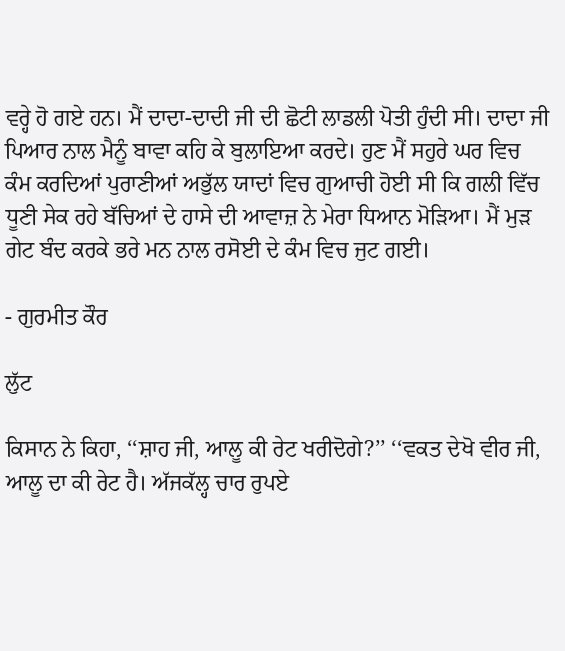ਵਰ੍ਹੇ ਹੋ ਗਏ ਹਨ। ਮੈਂ ਦਾਦਾ-ਦਾਦੀ ਜੀ ਦੀ ਛੋਟੀ ਲਾਡਲੀ ਪੋਤੀ ਹੁੰਦੀ ਸੀ। ਦਾਦਾ ਜੀ ਪਿਆਰ ਨਾਲ ਮੈਨੂੰ ਬਾਵਾ ਕਹਿ ਕੇ ਬੁਲਾਇਆ ਕਰਦੇ। ਹੁਣ ਮੈਂ ਸਹੁਰੇ ਘਰ ਵਿਚ ਕੰਮ ਕਰਦਿਆਂ ਪੁਰਾਣੀਆਂ ਅਭੁੱਲ ਯਾਦਾਂ ਵਿਚ ਗੁਆਚੀ ਹੋਈ ਸੀ ਕਿ ਗਲੀ ਵਿੱਚ ਧੂਣੀ ਸੇਕ ਰਹੇ ਬੱਚਿਆਂ ਦੇ ਹਾਸੇ ਦੀ ਆਵਾਜ਼ ਨੇ ਮੇਰਾ ਧਿਆਨ ਮੋੜਿਆ। ਮੈਂ ਮੁੜ ਗੇਟ ਬੰਦ ਕਰਕੇ ਭਰੇ ਮਨ ਨਾਲ ਰਸੋਈ ਦੇ ਕੰਮ ਵਿਚ ਜੁਟ ਗਈ।

- ਗੁਰਮੀਤ ਕੌਰ

ਲੁੱਟ

ਕਿਸਾਨ ਨੇ ਕਿਹਾ, ‘‘ਸ਼ਾਹ ਜੀ, ਆਲੂ ਕੀ ਰੇਟ ਖਰੀਦੋਗੇ?’’ ‘‘ਵਕਤ ਦੇਖੋ ਵੀਰ ਜੀ, ਆਲੂ ਦਾ ਕੀ ਰੇਟ ਹੈ। ਅੱਜਕੱਲ੍ਹ ਚਾਰ ਰੁਪਏ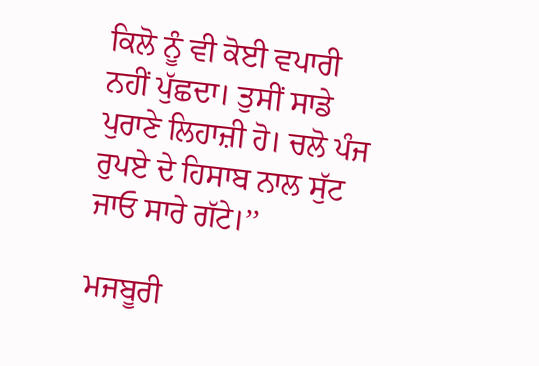ਕਿਲੋ ਨੂੰ ਵੀ ਕੋਈ ਵਪਾਰੀ ਨਹੀਂ ਪੁੱਛਦਾ। ਤੁਸੀਂ ਸਾਡੇ ਪੁਰਾਣੇ ਲਿਹਾਜ਼ੀ ਹੋ। ਚਲੋ ਪੰਜ ਰੁਪਏ ਦੇ ਹਿਸਾਬ ਨਾਲ ਸੁੱਟ ਜਾਓ ਸਾਰੇ ਗੱਟੇ।’’

ਮਜਬੂਰੀ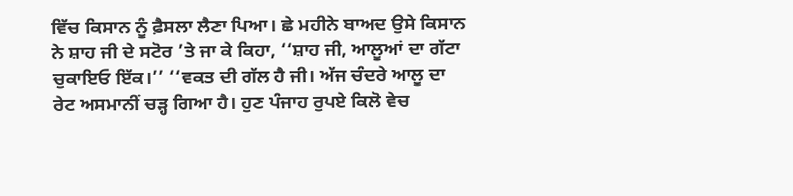ਵਿੱਚ ਕਿਸਾਨ ਨੂੰ ਫ਼ੈਸਲਾ ਲੈਣਾ ਪਿਆ। ਛੇ ਮਹੀਨੇ ਬਾਅਦ ਉਸੇ ਕਿਸਾਨ ਨੇ ਸ਼ਾਹ ਜੀ ਦੇ ਸਟੋਰ ’ਤੇ ਜਾ ਕੇ ਕਿਹਾ, ‘‘ਸ਼ਾਹ ਜੀ, ਆਲੂਆਂ ਦਾ ਗੱਟਾ ਚੁਕਾਇਓ ਇੱਕ।’’ ‘‘ਵਕਤ ਦੀ ਗੱਲ ਹੈ ਜੀ। ਅੱਜ ਚੰਦਰੇ ਆਲੂ ਦਾ ਰੇਟ ਅਸਮਾਨੀਂ ਚੜ੍ਹ ਗਿਆ ਹੈ। ਹੁਣ ਪੰਜਾਹ ਰੁਪਏ ਕਿਲੋ ਵੇਚ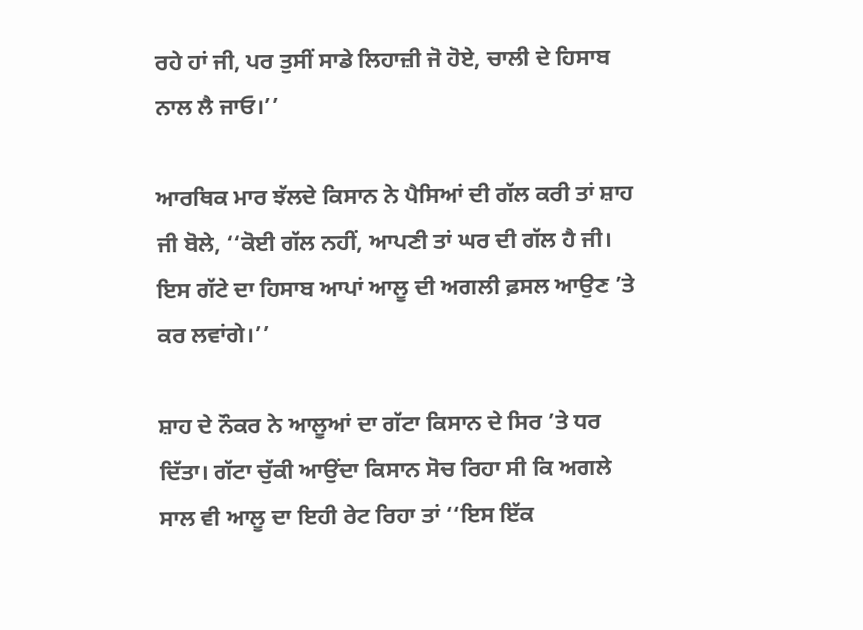ਰਹੇ ਹਾਂ ਜੀ, ਪਰ ਤੁਸੀਂ ਸਾਡੇ ਲਿਹਾਜ਼ੀ ਜੋ ਹੋਏ, ਚਾਲੀ ਦੇ ਹਿਸਾਬ ਨਾਲ ਲੈ ਜਾਓ।’’

ਆਰਥਿਕ ਮਾਰ ਝੱਲਦੇ ਕਿਸਾਨ ਨੇ ਪੈਸਿਆਂ ਦੀ ਗੱਲ ਕਰੀ ਤਾਂ ਸ਼ਾਹ ਜੀ ਬੋਲੇ, ‘‘ਕੋਈ ਗੱਲ ਨਹੀਂ, ਆਪਣੀ ਤਾਂ ਘਰ ਦੀ ਗੱਲ ਹੈ ਜੀ। ਇਸ ਗੱਟੇ ਦਾ ਹਿਸਾਬ ਆਪਾਂ ਆਲੂ ਦੀ ਅਗਲੀ ਫ਼ਸਲ ਆਉਣ ’ਤੇ ਕਰ ਲਵਾਂਗੇ।’’

ਸ਼ਾਹ ਦੇ ਨੌਕਰ ਨੇ ਆਲੂਆਂ ਦਾ ਗੱਟਾ ਕਿਸਾਨ ਦੇ ਸਿਰ ’ਤੇ ਧਰ ਦਿੱਤਾ। ਗੱਟਾ ਚੁੱਕੀ ਆਉਂਦਾ ਕਿਸਾਨ ਸੋਚ ਰਿਹਾ ਸੀ ਕਿ ਅਗਲੇ ਸਾਲ ਵੀ ਆਲੂ ਦਾ ਇਹੀ ਰੇਟ ਰਿਹਾ ਤਾਂ ‘‘ਇਸ ਇੱਕ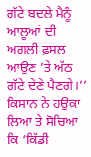ਗੱਟੇ ਬਦਲੇ ਮੈਨੂੰ ਆਲੂਆਂ ਦੀ ਅਗਲੀ ਫ਼ਸਲ ਆਉਣ ’ਤੇ ਅੱਠ ਗੱਟੇ ਦੇਣੇ ਪੈਣਗੇ।’’ ਕਿਸਾਨ ਨੇ ਹਉਕਾ ਲਿਆ ਤੇ ਸੋਚਿਆ ਕਿ ‘ਕਿੱਡੀ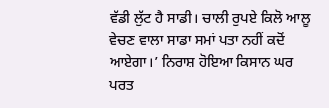ਵੱਡੀ ਲੁੱਟ ਹੈ ਸਾਡੀ। ਚਾਲੀ ਰੁਪਏ ਕਿਲੋ ਆਲੂ ਵੇਚਣ ਵਾਲਾ ਸਾਡਾ ਸਮਾਂ ਪਤਾ ਨਹੀਂ ਕਦੋਂ ਆਏਗਾ।’ ਨਿਰਾਸ਼ ਹੋਇਆ ਕਿਸਾਨ ਘਰ ਪਰਤ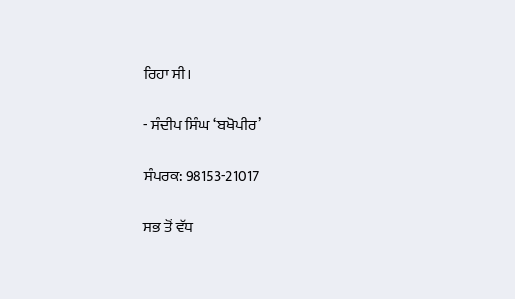ਰਿਹਾ ਸੀ।

- ਸੰਦੀਪ ਸਿੰਘ ‘ਬਖੋਪੀਰ’

ਸੰਪਰਕ: 98153-21017

ਸਭ ਤੋਂ ਵੱਧ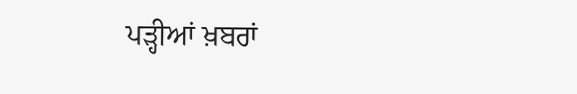ਪੜ੍ਹੀਆਂ ਖ਼ਬਰਾਂ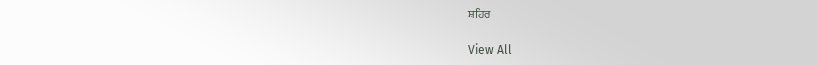ਸ਼ਹਿਰ

View All